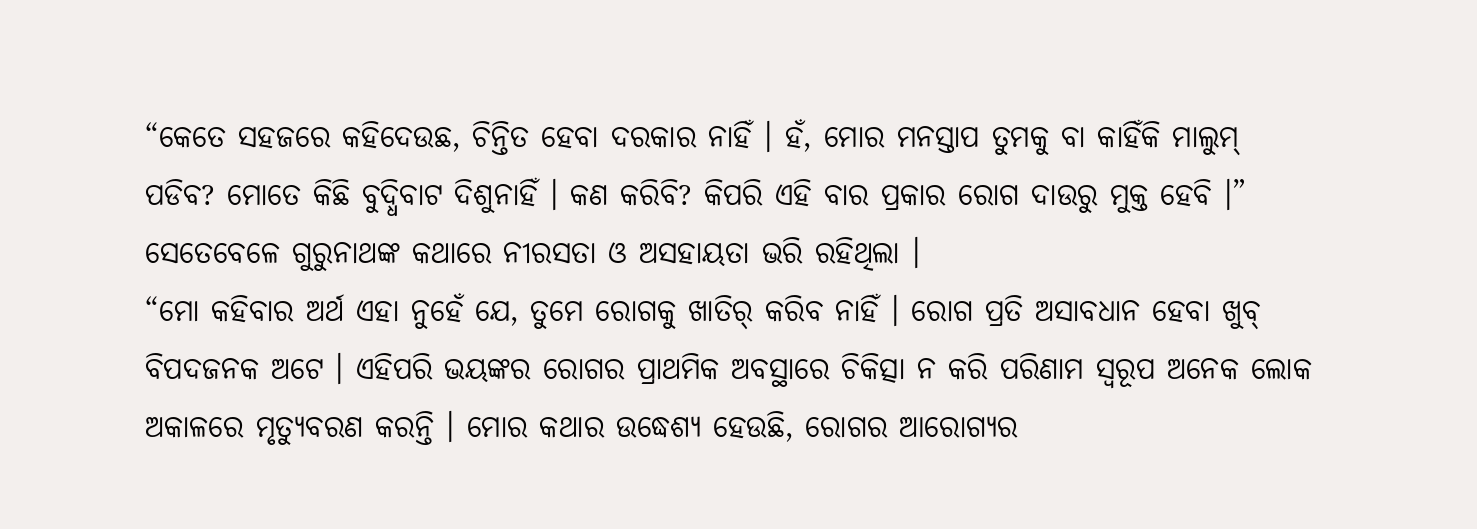“କେତେ ସହଜରେ କହିଦେଉଛ, ଚିନ୍ତିତ ହେବା ଦରକାର ନାହିଁ । ହଁ, ମୋର ମନସ୍ତାପ ତୁମକୁ ବା କାହିଁକି ମାଲୁମ୍ ପଡିବ? ମୋତେ କିଛି ବୁଦ୍ଧିବାଟ ଦିଶୁନାହିଁ । କଣ କରିବି? କିପରି ଏହି ବାର ପ୍ରକାର ରୋଗ ଦାଉରୁ ମୁକ୍ତ ହେବି ।” ସେତେବେଳେ ଗୁରୁନାଥଙ୍କ କଥାରେ ନୀରସତା ଓ ଅସହାୟତା ଭରି ରହିଥିଲା ।
“ମୋ କହିବାର ଅର୍ଥ ଏହା ନୁହେଁ ଯେ, ତୁମେ ରୋଗକୁ ଖାତିର୍ କରିବ ନାହିଁ । ରୋଗ ପ୍ରତି ଅସାବଧାନ ହେବା ଖୁବ୍ ବିପଦଜନକ ଅଟେ । ଏହିପରି ଭୟଙ୍କର ରୋଗର ପ୍ରାଥମିକ ଅବସ୍ଥାରେ ଚିକିତ୍ସା ନ କରି ପରିଣାମ ସ୍ୱରୂପ ଅନେକ ଲୋକ ଅକାଳରେ ମୃତ୍ୟୁବରଣ କରନ୍ତି । ମୋର କଥାର ଉଦ୍ଧେଶ୍ୟ ହେଉଛି, ରୋଗର ଆରୋଗ୍ୟର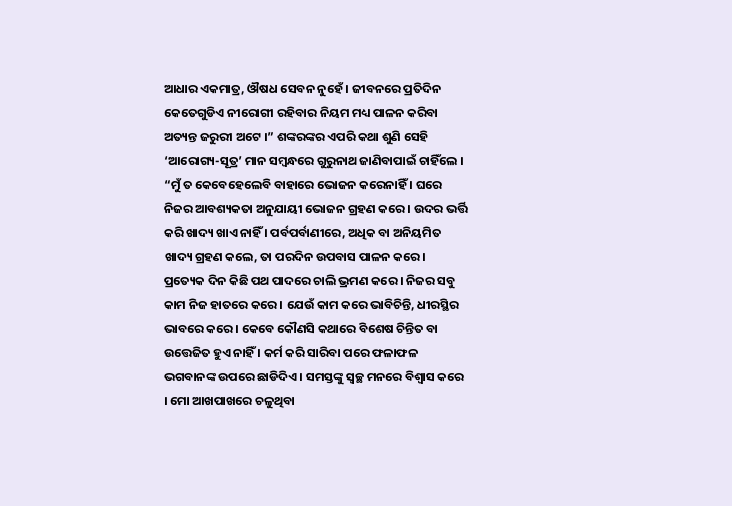ଆଧାର ଏକମାତ୍ର, ଔଷଧ ସେବନ ନୁହେଁ । ଜୀବନରେ ପ୍ରତିଦିନ କେତେଗୁଡିଏ ନୀରୋଗୀ ରହିବାର ନିୟମ ମଧ୍ୟ ପାଳନ କରିବା ଅତ୍ୟନ୍ତ ଜରୁରୀ ଅଟେ ।” ଶଙ୍କରଙ୍କର ଏପରି କଥା ଶୁଣି ସେହି ‘ଆରୋଗ୍ୟ-ସୂତ୍ର’ ମାନ ସମ୍ବନ୍ଧରେ ଗୁରୁନାଥ ଜାଣିବାପାଇଁ ଚାହିଁଲେ ।
“ମୁଁ ତ କେବେହେଲେବି ବାହାରେ ଭୋଜନ କରେନାହିଁ । ଘରେ ନିଜର ଆବଶ୍ୟକତା ଅନୁଯାୟୀ ଭୋଜନ ଗ୍ରହଣ କରେ । ଉଦର ଭର୍ତ୍ତି କରି ଖାଦ୍ୟ ଖାଏ ନାହିଁ । ପର୍ବପର୍ବାଣୀରେ, ଅଧିକ ବା ଅନିୟମିତ ଖାଦ୍ୟ ଗ୍ରହଣ କଲେ, ତା ପରଦିନ ଉପବାସ ପାଳନ କରେ । ପ୍ରତ୍ୟେକ ଦିନ କିଛି ପଥ ପାଦରେ ଚାଲି ଭ୍ରମଣ କରେ । ନିଜର ସବୁ କାମ ନିଜ ହାତରେ କରେ । ଯେଉଁ କାମ କରେ ଭାବିଚିନ୍ତି, ଧୀରସ୍ଥିର ଭାବରେ କରେ । କେବେ କୌଣସି କଥାରେ ବିଶେଷ ଚିନ୍ତିତ ବା ଉତ୍ତେଜିତ ହୁଏ ନାହିଁ । କର୍ମ କରି ସାରିବା ପରେ ଫଳାଫଳ ଭଗବାନଙ୍କ ଉପରେ ଛାଡିଦିଏ । ସମସ୍ତଙ୍କୁ ସ୍ୱଚ୍ଛ ମନରେ ବିଶ୍ୱାସ କରେ । ମୋ ଆଖପାଖରେ ଚଳୁଥିବା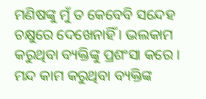ମଣିଷଙ୍କୁ ମୁଁ ତ କେବେବି ସନ୍ଦେହ ଚକ୍ଷୁରେ ଦେଖେନାହିଁ । ଭଲକାମ କରୁଥିବା ବ୍ୟକ୍ତିଙ୍କୁ ପ୍ରଶଂସା କରେ । ମନ୍ଦ କାମ କରୁଥିବା ବ୍ୟକ୍ତିଙ୍କ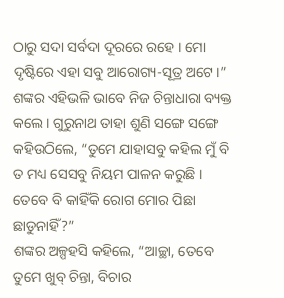ଠାରୁ ସଦା ସର୍ବଦା ଦୂରରେ ରହେ । ମୋ ଦୃଷ୍ଟିରେ ଏହା ସବୁ ଆରୋଗ୍ୟ-ସୂତ୍ର ଅଟେ ।” ଶଙ୍କର ଏହିଭଳି ଭାବେ ନିଜ ଚିନ୍ତାଧାରା ବ୍ୟକ୍ତ କଲେ । ଗୁରୁନାଥ ତାହା ଶୁଣି ସଙ୍ଗେ ସଙ୍ଗେ କହିଉଠିଲେ, “ତୁମେ ଯାହାସବୁ କହିଲ ମୁଁ ବି ତ ମଧ୍ୟ ସେସବୁ ନିୟମ ପାଳନ କରୁଛି । ତେବେ ବି କାହିଁକି ରୋଗ ମୋର ପିଛା ଛାଡୁନାହିଁ?”
ଶଙ୍କର ଅଳ୍ପହସି କହିଲେ, “ଆଚ୍ଛା, ତେବେ ତୁମେ ଖୁବ୍ ଚିନ୍ତା, ବିଚାର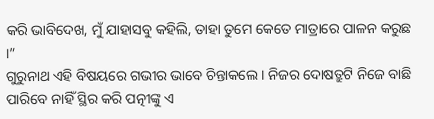କରି ଭାବିଦେଖ, ମୁଁ ଯାହାସବୁ କହିଲି, ତାହା ତୁମେ କେତେ ମାତ୍ରାରେ ପାଳନ କରୁଛ ।”
ଗୁରୁନାଥ ଏହି ବିଷୟରେ ଗଭୀର ଭାବେ ଚିନ୍ତାକଲେ । ନିଜର ଦୋଷତ୍ରୁଟି ନିଜେ ବାଛି ପାରିବେ ନାହିଁ ସ୍ଥିର କରି ପତ୍ନୀଙ୍କୁ ଏ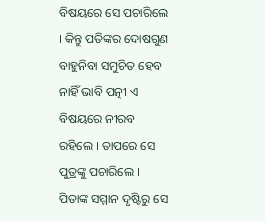ବିଷୟରେ ସେ ପଚାରିଲେ । କିନ୍ତୁ ପତିଙ୍କର ଦୋଷଗୁଣ ବାହୁନିବା ସମୁଚିତ ହେବ ନାହିଁ ଭାବି ପତ୍ନୀ ଏ ବିଷୟରେ ନୀରବ ରହିଲେ । ତାପରେ ସେ ପୁତ୍ରଙ୍କୁ ପଚାରିଲେ । ପିତାଙ୍କ ସମ୍ମାନ ଦୃଷ୍ଟିରୁ ସେ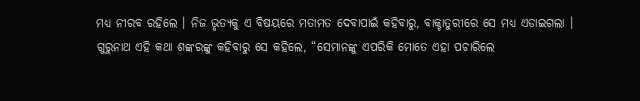ମଧ୍ୟ ନୀରବ ରହିଲେ । ନିଜ ଭୃତ୍ୟକୁ ଏ ବିଷୟରେ ମତାମତ ଦେବାପାଇଁ କହିବାରୁ, ବାକ୍ଚାତୁରୀରେ ସେ ମଧ୍ୟ ଏଡାଇଗଲା ।
ଗୁରୁନାଥ ଏହି କଥା ଶଙ୍କରଙ୍କୁ କହିବାରୁ ସେ କହିଲେ, “ସେମାନଙ୍କୁ ଏପରିକି ମୋତେ ଏହା ପଚାରିଲେ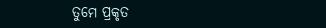ତୁମେ ପ୍ରକୃତ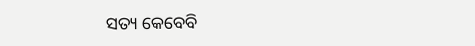ସତ୍ୟ କେବେବି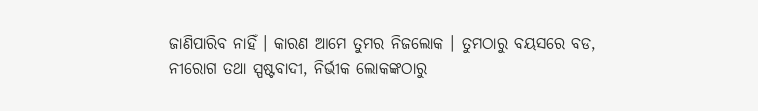ଜାଣିପାରିବ ନାହିଁ । କାରଣ ଆମେ ତୁମର ନିଜଲୋକ । ତୁମଠାରୁ ବୟସରେ ବଡ, ନୀରୋଗ ତଥା ସ୍ପଷ୍ଟବାଦୀ, ନିର୍ଭୀକ ଲୋକଙ୍କଠାରୁ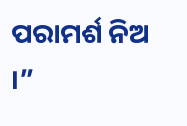ପରାମର୍ଶ ନିଅ ।”